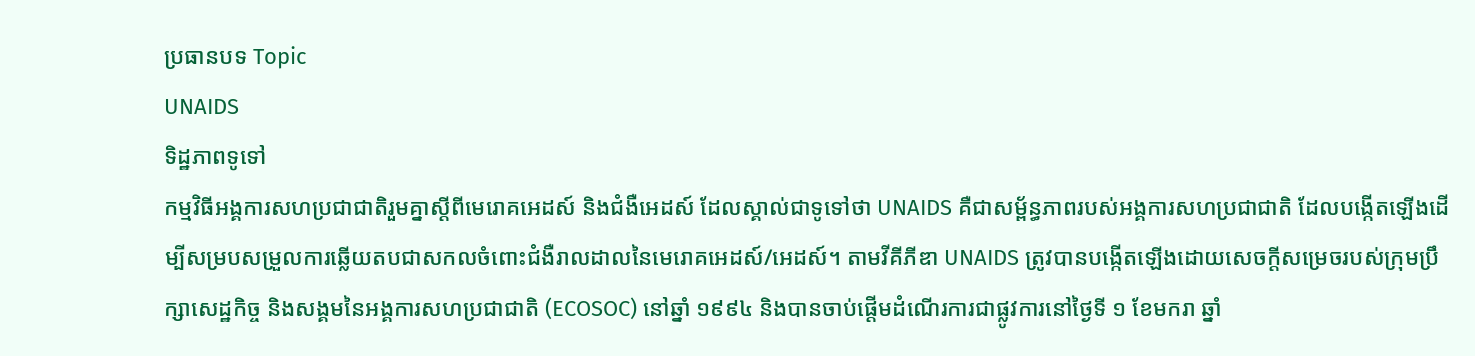ប្រធានបទ Topic
UNAIDS
ទិដ្ឋភាពទូទៅ
កម្មវិធីអង្គការសហប្រជាជាតិរួមគ្នាស្ដីពីមេរោគអេដស៍ និងជំងឺអេដស៍ ដែលស្គាល់ជាទូទៅថា UNAIDS គឺជាសម្ព័ន្ធភាពរបស់អង្គការសហប្រជាជាតិ ដែលបង្កើតឡើងដើម្បីសម្របសម្រួលការឆ្លើយតបជាសកលចំពោះជំងឺរាលដាលនៃមេរោគអេដស៍/អេដស៍។ តាមវីគីភីឌា UNAIDS ត្រូវបានបង្កើតឡើងដោយសេចក្តីសម្រេចរបស់ក្រុមប្រឹក្សាសេដ្ឋកិច្ច និងសង្គមនៃអង្គការសហប្រជាជាតិ (ECOSOC) នៅឆ្នាំ ១៩៩៤ និងបានចាប់ផ្តើមដំណើរការជាផ្លូវការនៅថ្ងៃទី ១ ខែមករា ឆ្នាំ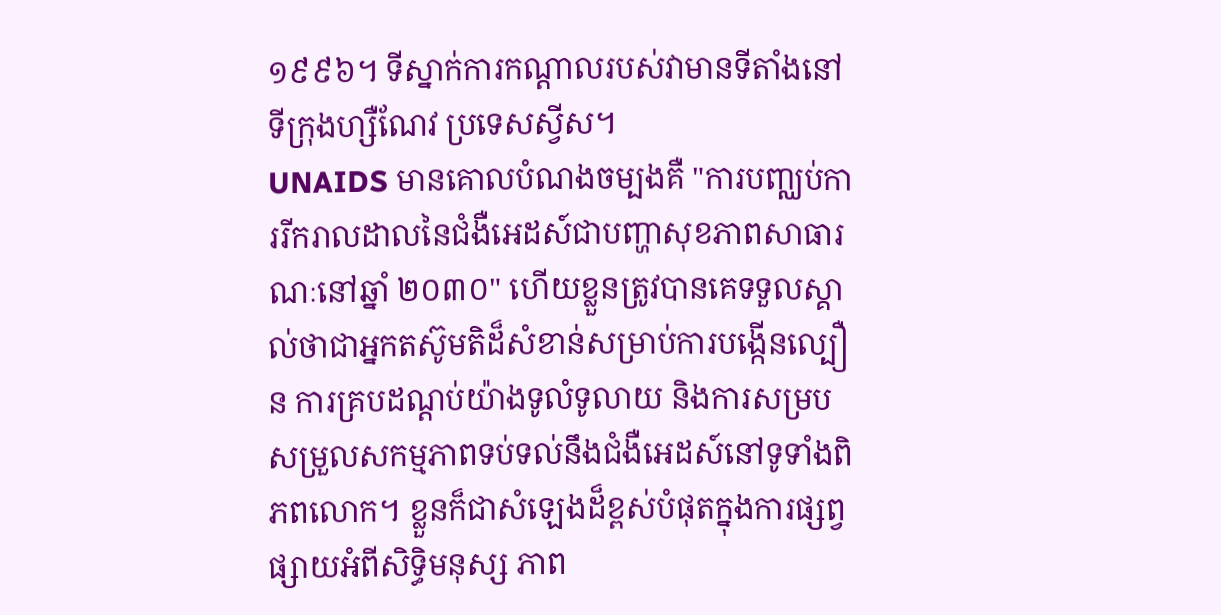១៩៩៦។ ទីស្នាក់ការកណ្តាលរបស់វាមានទីតាំងនៅទីក្រុងហ្សឺណែវ ប្រទេសស្វីស។
UNAIDS មានគោលបំណងចម្បងគឺ "ការបញ្ឈប់ការរីករាលដាលនៃជំងឺអេដស៍ជាបញ្ហាសុខភាពសាធារណៈនៅឆ្នាំ ២០៣០" ហើយខ្លួនត្រូវបានគេទទួលស្គាល់ថាជាអ្នកតស៊ូមតិដ៏សំខាន់សម្រាប់ការបង្កើនល្បឿន ការគ្របដណ្តប់យ៉ាងទូលំទូលាយ និងការសម្របសម្រួលសកម្មភាពទប់ទល់នឹងជំងឺអេដស៍នៅទូទាំងពិភពលោក។ ខ្លួនក៏ជាសំឡេងដ៏ខ្ពស់បំផុតក្នុងការផ្សព្វផ្សាយអំពីសិទ្ធិមនុស្ស ភាព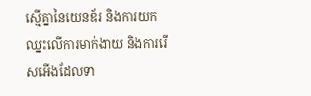ស្មើគ្នានៃយេនឌ័រ និងការយកឈ្នះលើការមាក់ងាយ និងការរើសអើងដែលទា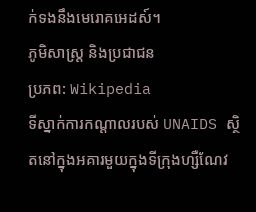ក់ទងនឹងមេរោគអេដស៍។
ភូមិសាស្ត្រ និងប្រជាជន
ប្រភព: Wikipedia
ទីស្នាក់ការកណ្តាលរបស់ UNAIDS ស្ថិតនៅក្នុងអគារមួយក្នុងទីក្រុងហ្សឺណែវ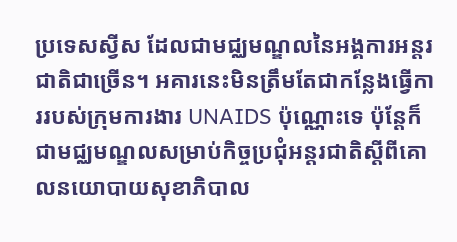ប្រទេសស្វីស ដែលជាមជ្ឈមណ្ឌលនៃអង្គការអន្តរជាតិជាច្រើន។ អគារនេះមិនត្រឹមតែជាកន្លែងធ្វើការរបស់ក្រុមការងារ UNAIDS ប៉ុណ្ណោះទេ ប៉ុន្តែក៏ជាមជ្ឈមណ្ឌលសម្រាប់កិច្ចប្រជុំអន្តរជាតិស្តីពីគោលនយោបាយសុខាភិបាល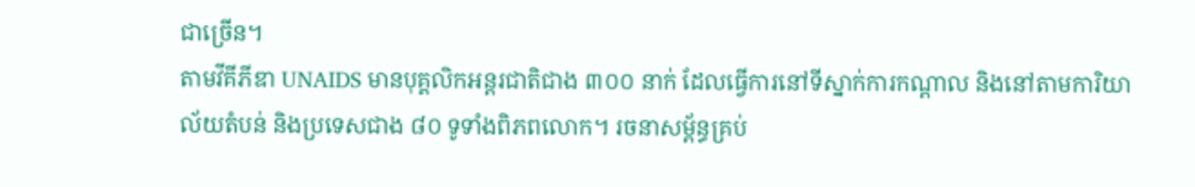ជាច្រើន។
តាមវីគីភីឌា UNAIDS មានបុគ្គលិកអន្តរជាតិជាង ៣០០ នាក់ ដែលធ្វើការនៅទីស្នាក់ការកណ្តាល និងនៅតាមការិយាល័យតំបន់ និងប្រទេសជាង ៨០ ទូទាំងពិភពលោក។ រចនាសម្ព័ន្ធគ្រប់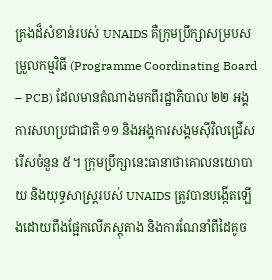គ្រងដ៏សំខាន់របស់ UNAIDS គឺក្រុមប្រឹក្សាសម្របសម្រួលកម្មវិធី (Programme Coordinating Board – PCB) ដែលមានតំណាងមកពីរដ្ឋាភិបាល ២២ អង្គការសហប្រជាជាតិ ១១ និងអង្គការសង្គមស៊ីវិលជ្រើសរើសចំនួន ៥។ ក្រុមប្រឹក្សានេះធានាថាគោលនយោបាយ និងយុទ្ធសាស្ត្ររបស់ UNAIDS ត្រូវបានបង្កើតឡើងដោយពឹងផ្អែកលើភស្តុតាង និងការណែនាំពីដៃគូច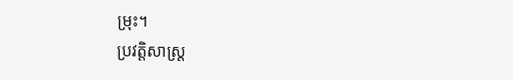ម្រុះ។
ប្រវត្តិសាស្ត្រ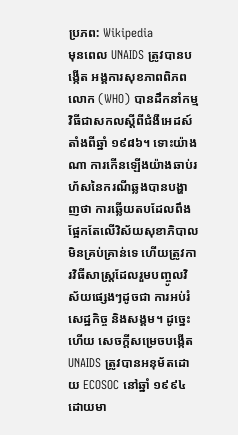ប្រភព: Wikipedia
មុនពេល UNAIDS ត្រូវបានបង្កើត អង្គការសុខភាពពិភពលោក (WHO) បានដឹកនាំកម្មវិធីជាសកលស្តីពីជំងឺអេដស៍តាំងពីឆ្នាំ ១៩៨៦។ ទោះយ៉ាងណា ការកើនឡើងយ៉ាងឆាប់រហ័សនៃករណីឆ្លងបានបង្ហាញថា ការឆ្លើយតបដែលពឹងផ្អែកតែលើវិស័យសុខាភិបាលមិនគ្រប់គ្រាន់ទេ ហើយត្រូវការវិធីសាស្ត្រដែលរួមបញ្ចូលវិស័យផ្សេងៗដូចជា ការអប់រំ សេដ្ឋកិច្ច និងសង្គម។ ដូច្នេះហើយ សេចក្តីសម្រេចបង្កើត UNAIDS ត្រូវបានអនុម័តដោយ ECOSOC នៅឆ្នាំ ១៩៩៤ ដោយមា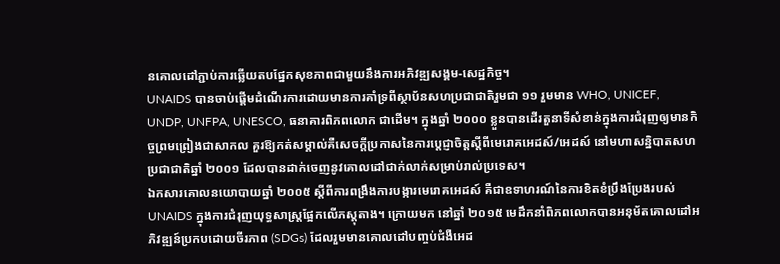នគោលដៅភ្ជាប់ការឆ្លើយតបផ្នែកសុខភាពជាមួយនឹងការអភិវឌ្ឍសង្គម-សេដ្ឋកិច្ច។
UNAIDS បានចាប់ផ្តើមដំណើរការដោយមានការគាំទ្រពីស្ថាប័នសហប្រជាជាតិរួមជា ១១ រួមមាន WHO, UNICEF, UNDP, UNFPA, UNESCO, ធនាគារពិភពលោក ជាដើម។ ក្នុងឆ្នាំ ២០០០ ខ្លួនបានដើរតួនាទីសំខាន់ក្នុងការជំរុញឲ្យមានកិច្ចព្រមព្រៀងជាសាកល គួរឱ្យកត់សម្គាល់គឺសេចក្តីប្រកាសនៃការប្តេជ្ញាចិត្តស្តីពីមេរោគអេដស៍/អេដស៍ នៅមហាសន្និបាតសហប្រជាជាតិឆ្នាំ ២០០១ ដែលបានដាក់ចេញនូវគោលដៅជាក់លាក់សម្រាប់រាល់ប្រទេស។
ឯកសារគោលនយោបាយឆ្នាំ ២០០៥ ស្តីពីការពង្រឹងការបង្ការមេរោគអេដស៍ គឺជាឧទាហរណ៍នៃការខិតខំប្រឹងប្រែងរបស់ UNAIDS ក្នុងការជំរុញយុទ្ធសាស្ត្រផ្អែកលើភស្តុតាង។ ក្រោយមក នៅឆ្នាំ ២០១៥ មេដឹកនាំពិភពលោកបានអនុម័តគោលដៅអភិវឌ្ឍន៍ប្រកបដោយចីរភាព (SDGs) ដែលរួមមានគោលដៅបញ្ចប់ជំងឺអេដ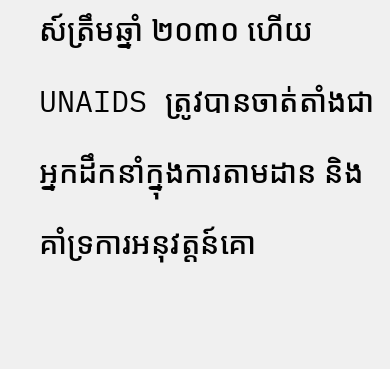ស៍ត្រឹមឆ្នាំ ២០៣០ ហើយ UNAIDS ត្រូវបានចាត់តាំងជាអ្នកដឹកនាំក្នុងការតាមដាន និងគាំទ្រការអនុវត្តន៍គោ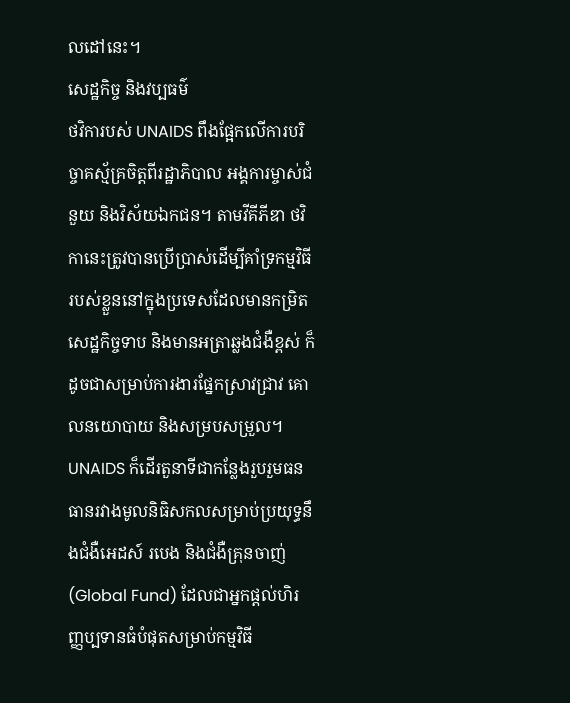លដៅនេះ។
សេដ្ឋកិច្ច និងវប្បធម៌
ថវិការបស់ UNAIDS ពឹងផ្អែកលើការបរិច្ចាគស្ម័គ្រចិត្តពីរដ្ឋាភិបាល អង្គការម្ចាស់ជំនួយ និងវិស័យឯកជន។ តាមវីគីភីឌា ថវិកានេះត្រូវបានប្រើប្រាស់ដើម្បីគាំទ្រកម្មវិធីរបស់ខ្លួននៅក្នុងប្រទេសដែលមានកម្រិតសេដ្ឋកិច្ចទាប និងមានអត្រាឆ្លងជំងឺខ្ពស់ ក៏ដូចជាសម្រាប់ការងារផ្នែកស្រាវជ្រាវ គោលនយោបាយ និងសម្របសម្រួល។ UNAIDS ក៏ដើរតួនាទីជាកន្លែងរួបរួមធនធានរវាងមូលនិធិសកលសម្រាប់ប្រយុទ្ធនឹងជំងឺអេដស៍ របេង និងជំងឺគ្រុនចាញ់ (Global Fund) ដែលជាអ្នកផ្តល់ហិរញ្ញប្បទានធំបំផុតសម្រាប់កម្មវិធី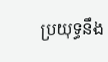ប្រយុទ្ធនឹង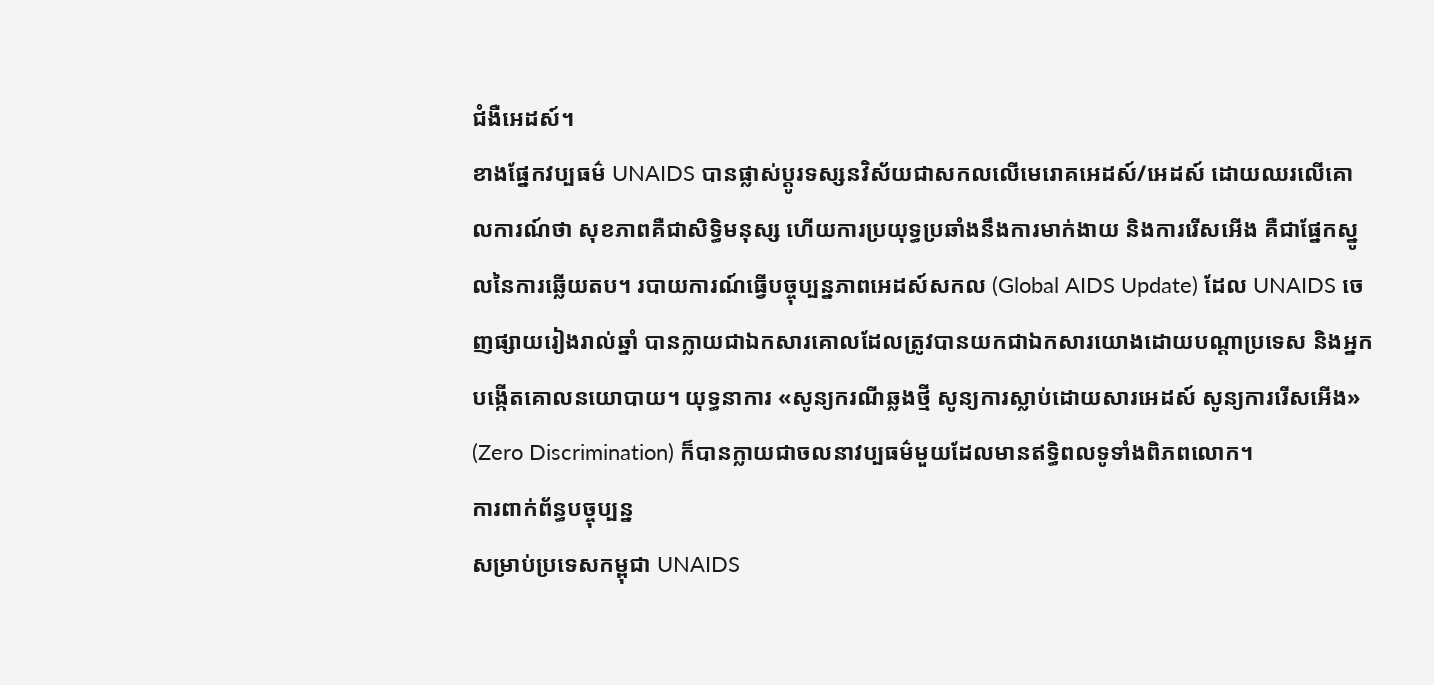ជំងឺអេដស៍។
ខាងផ្នែកវប្បធម៌ UNAIDS បានផ្លាស់ប្តូរទស្សនវិស័យជាសកលលើមេរោគអេដស៍/អេដស៍ ដោយឈរលើគោលការណ៍ថា សុខភាពគឺជាសិទ្ធិមនុស្ស ហើយការប្រយុទ្ធប្រឆាំងនឹងការមាក់ងាយ និងការរើសអើង គឺជាផ្នែកស្នូលនៃការឆ្លើយតប។ របាយការណ៍ធ្វើបច្ចុប្បន្នភាពអេដស៍សកល (Global AIDS Update) ដែល UNAIDS ចេញផ្សាយរៀងរាល់ឆ្នាំ បានក្លាយជាឯកសារគោលដែលត្រូវបានយកជាឯកសារយោងដោយបណ្តាប្រទេស និងអ្នកបង្កើតគោលនយោបាយ។ យុទ្ធនាការ «សូន្យករណីឆ្លងថ្មី សូន្យការស្លាប់ដោយសារអេដស៍ សូន្យការរើសអើង» (Zero Discrimination) ក៏បានក្លាយជាចលនាវប្បធម៌មួយដែលមានឥទ្ធិពលទូទាំងពិភពលោក។
ការពាក់ព័ន្ធបច្ចុប្បន្ន
សម្រាប់ប្រទេសកម្ពុជា UNAIDS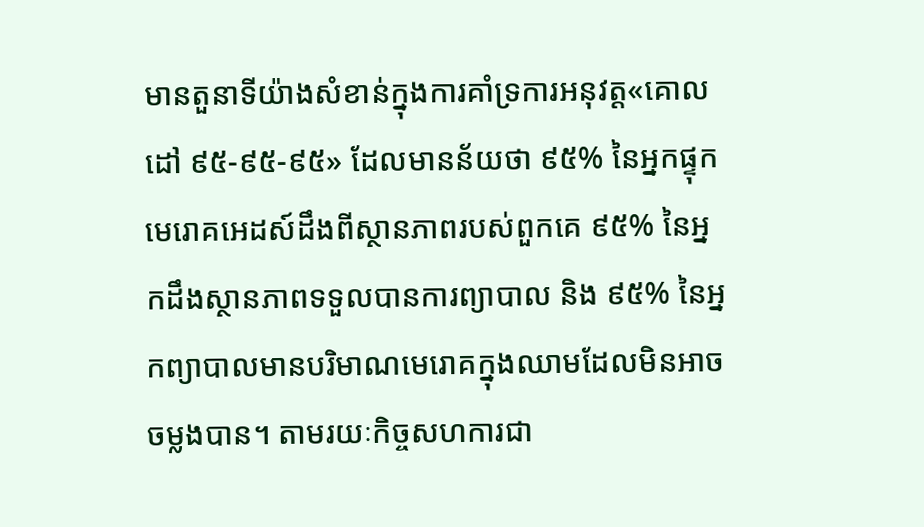មានតួនាទីយ៉ាងសំខាន់ក្នុងការគាំទ្រការអនុវត្ត«គោលដៅ ៩៥-៩៥-៩៥» ដែលមានន័យថា ៩៥% នៃអ្នកផ្ទុកមេរោគអេដស៍ដឹងពីស្ថានភាពរបស់ពួកគេ ៩៥% នៃអ្នកដឹងស្ថានភាពទទួលបានការព្យាបាល និង ៩៥% នៃអ្នកព្យាបាលមានបរិមាណមេរោគក្នុងឈាមដែលមិនអាចចម្លងបាន។ តាមរយៈកិច្ចសហការជា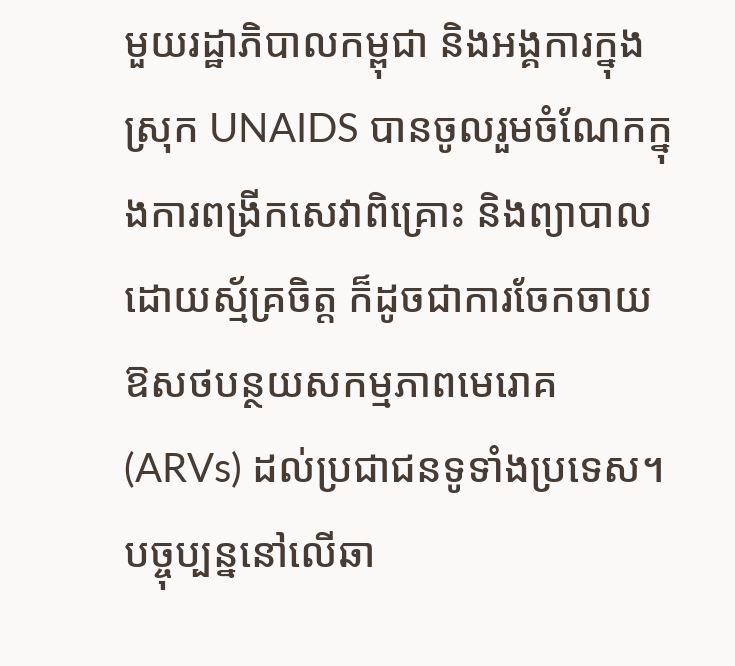មួយរដ្ឋាភិបាលកម្ពុជា និងអង្គការក្នុងស្រុក UNAIDS បានចូលរួមចំណែកក្នុងការពង្រីកសេវាពិគ្រោះ និងព្យាបាលដោយស្ម័គ្រចិត្ត ក៏ដូចជាការចែកចាយឱសថបន្ថយសកម្មភាពមេរោគ (ARVs) ដល់ប្រជាជនទូទាំងប្រទេស។
បច្ចុប្បន្ននៅលើឆា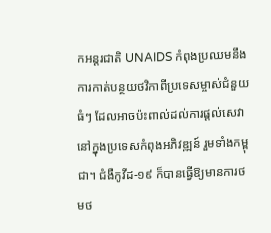កអន្តរជាតិ UNAIDS កំពុងប្រឈមនឹងការកាត់បន្ថយថវិកាពីប្រទេសម្ចាស់ជំនួយធំៗ ដែលអាចប៉ះពាល់ដល់ការផ្តល់សេវានៅក្នុងប្រទេសកំពុងអភិវឌ្ឍន៍ រួមទាំងកម្ពុជា។ ជំងឺកូវីដ-១៩ ក៏បានធ្វើឱ្យមានការថមថ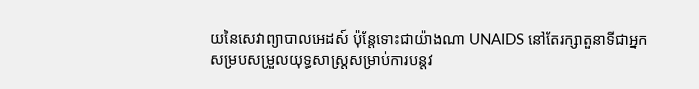យនៃសេវាព្យាបាលអេដស៍ ប៉ុន្តែទោះជាយ៉ាងណា UNAIDS នៅតែរក្សាតួនាទីជាអ្នកសម្របសម្រួលយុទ្ធសាស្ត្រសម្រាប់ការបន្តវ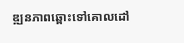ឌ្ឍនភាពឆ្ពោះទៅគោលដៅ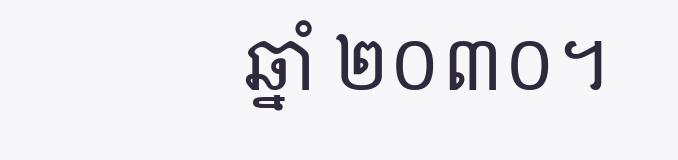ឆ្នាំ ២០៣០។